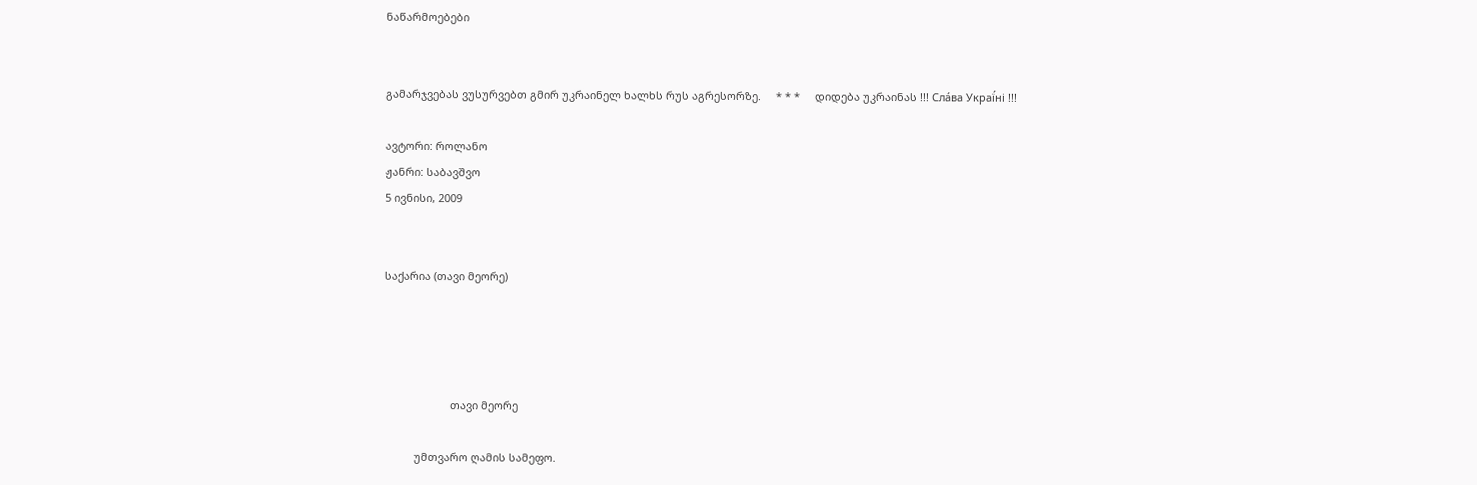ნაწარმოებები


გამარჯვებას ვუსურვებთ გმირ უკრაინელ ხალხს რუს აგრესორზე.     * * *     დიდება უკრაინას !!! Сла́ва Украї́ні !!!

ავტორი: როლანო
ჟანრი: საბავშვო
5 ივნისი, 2009


საქარია (თავი მეორე)




                      თავი მეორე

          უმთვარო ღამის სამეფო.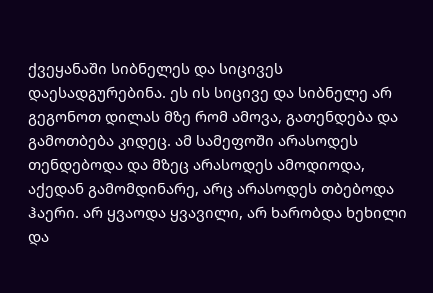ქვეყანაში სიბნელეს და სიცივეს დაესადგურებინა. ეს ის სიცივე და სიბნელე არ გეგონოთ დილას მზე რომ ამოვა, გათენდება და გამოთბება კიდეც. ამ სამეფოში არასოდეს თენდებოდა და მზეც არასოდეს ამოდიოდა, აქედან გამომდინარე, არც არასოდეს თბებოდა ჰაერი. არ ყვაოდა ყვავილი, არ ხარობდა ხეხილი და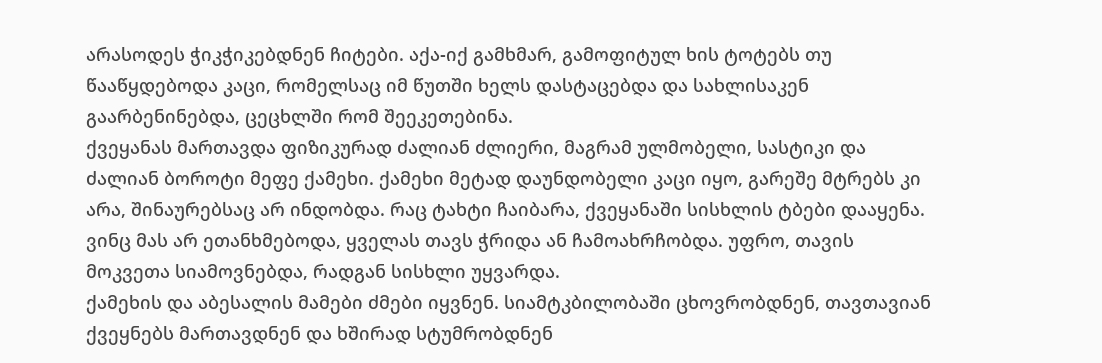არასოდეს ჭიკჭიკებდნენ ჩიტები. აქა-იქ გამხმარ, გამოფიტულ ხის ტოტებს თუ წააწყდებოდა კაცი, რომელსაც იმ წუთში ხელს დასტაცებდა და სახლისაკენ გაარბენინებდა, ცეცხლში რომ შეეკეთებინა.
ქვეყანას მართავდა ფიზიკურად ძალიან ძლიერი, მაგრამ ულმობელი, სასტიკი და ძალიან ბოროტი მეფე ქამეხი. ქამეხი მეტად დაუნდობელი კაცი იყო, გარეშე მტრებს კი არა, შინაურებსაც არ ინდობდა. რაც ტახტი ჩაიბარა, ქვეყანაში სისხლის ტბები დააყენა. ვინც მას არ ეთანხმებოდა, ყველას თავს ჭრიდა ან ჩამოახრჩობდა. უფრო, თავის მოკვეთა სიამოვნებდა, რადგან სისხლი უყვარდა.
ქამეხის და აბესალის მამები ძმები იყვნენ. სიამტკბილობაში ცხოვრობდნენ, თავთავიან ქვეყნებს მართავდნენ და ხშირად სტუმრობდნენ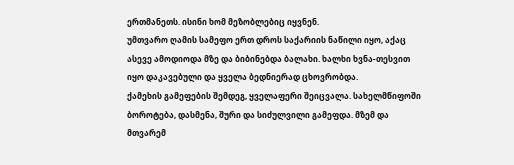ერთმანეთს. ისინი ხომ მეზობლებიც იყვნენ.
უმთვარო ღამის სამეფო ერთ დროს საქარიის ნაწილი იყო, აქაც ასევე ამოდიოდა მზე და ბიბინებდა ბალახი. ხალხი ხვნა-თესვით იყო დაკავებული და ყველა ბედნიერად ცხოვრობდა.
ქამეხის გამეფების შემდეგ, ყველაფერი შეიცვალა. სახელმწიფოში ბოროტება, დასმენა, შური და სიძულვილი გამეფდა. მზემ და მთვარემ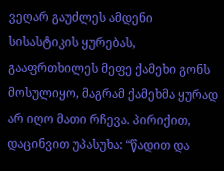ვეღარ გაუძლეს ამდენი სისასტიკის ყურებას, გააფრთხილეს მეფე ქამეხი გონს მოსულიყო, მაგრამ ქამეხმა ყურად არ იღო მათი რჩევა. პირიქით, დაცინვით უპასუხა: “წადით და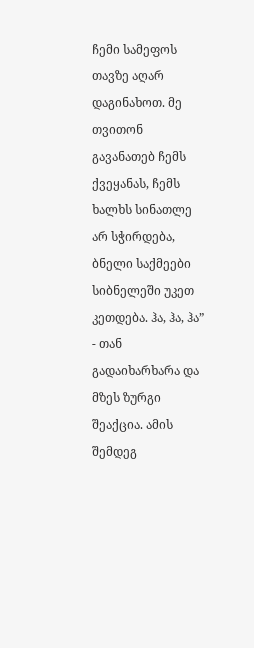ჩემი სამეფოს თავზე აღარ დაგინახოთ. მე თვითონ გავანათებ ჩემს ქვეყანას, ჩემს ხალხს სინათლე არ სჭირდება, ბნელი საქმეები სიბნელეში უკეთ კეთდება. ჰა, ჰა, ჰა” - თან გადაიხარხარა და მზეს ზურგი შეაქცია. ამის შემდეგ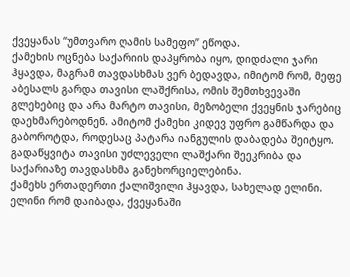ქვეყანას “უმთვარო ღამის სამეფო” ეწოდა.
ქამეხის ოცნება საქარიის დაპყრობა იყო, დიდძალი ჯარი ჰყავდა, მაგრამ თავდასხმას ვერ ბედავდა, იმიტომ რომ, მეფე აბესალს გარდა თავისი ლაშქრისა, ომის შემთხვევაში გლეხებიც და არა მარტო თავისი, მეზობელი ქვეყნის ჯარებიც დაეხმარებოდნენ. ამიტომ ქამეხი კიდევ უფრო გამწარდა და გაბოროტდა, როდესაც პატარა იანგულის დაბადება შეიტყო. გადაწყვიტა თავისი უძლეველი ლაშქარი შეეკრიბა და საქარიაზე თავდასხმა განეხორციელებინა.
ქამეხს ერთადერთი ქალიშვილი ჰყავდა, სახელად ელინი. ელინი რომ დაიბადა, ქვეყანაში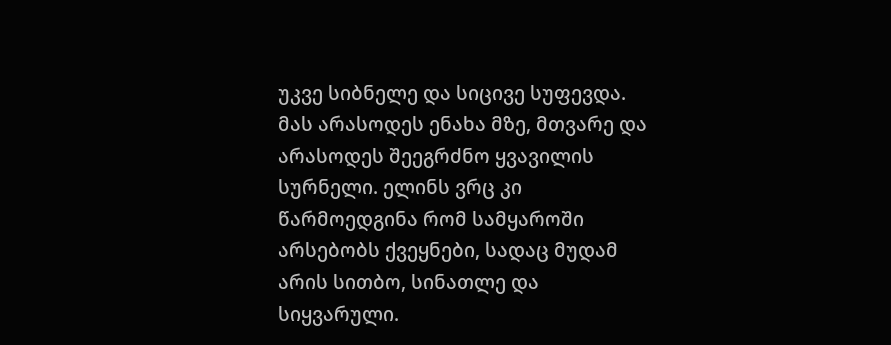უკვე სიბნელე და სიცივე სუფევდა. მას არასოდეს ენახა მზე, მთვარე და არასოდეს შეეგრძნო ყვავილის სურნელი. ელინს ვრც კი წარმოედგინა რომ სამყაროში არსებობს ქვეყნები, სადაც მუდამ არის სითბო, სინათლე და სიყვარული.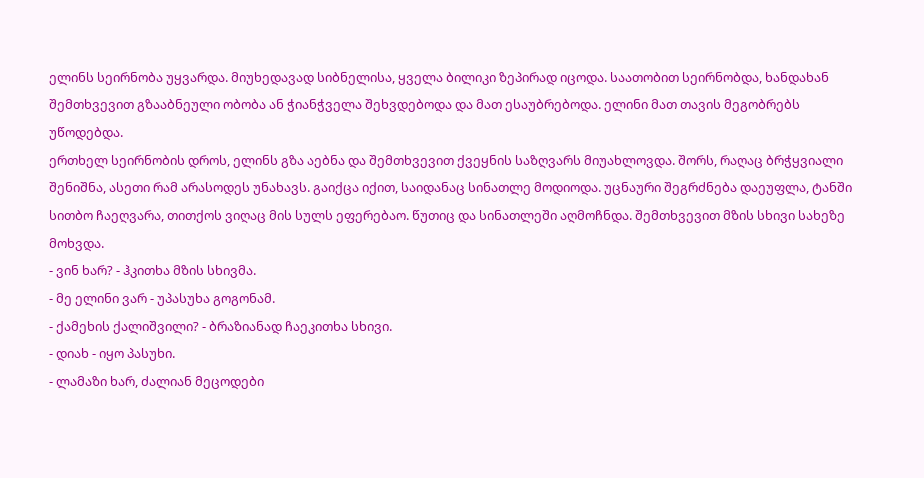ელინს სეირნობა უყვარდა. მიუხედავად სიბნელისა, ყველა ბილიკი ზეპირად იცოდა. საათობით სეირნობდა, ხანდახან შემთხვევით გზააბნეული ობობა ან ჭიანჭველა შეხვდებოდა და მათ ესაუბრებოდა. ელინი მათ თავის მეგობრებს უწოდებდა.
ერთხელ სეირნობის დროს, ელინს გზა აებნა და შემთხვევით ქვეყნის საზღვარს მიუახლოვდა. შორს, რაღაც ბრჭყვიალი შენიშნა, ასეთი რამ არასოდეს უნახავს. გაიქცა იქით, საიდანაც სინათლე მოდიოდა. უცნაური შეგრძნება დაეუფლა, ტანში სითბო ჩაეღვარა, თითქოს ვიღაც მის სულს ეფერებაო. წუთიც და სინათლეში აღმოჩნდა. შემთხვევით მზის სხივი სახეზე მოხვდა.
- ვინ ხარ? - ჰკითხა მზის სხივმა.
- მე ელინი ვარ - უპასუხა გოგონამ.
- ქამეხის ქალიშვილი? - ბრაზიანად ჩაეკითხა სხივი.
- დიახ - იყო პასუხი.
- ლამაზი ხარ, ძალიან მეცოდები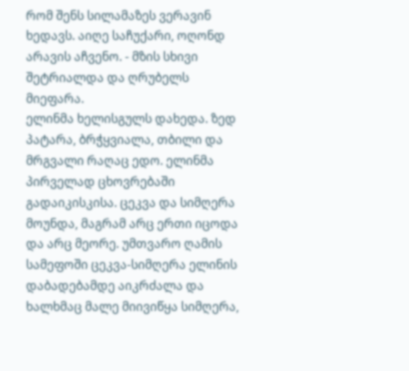რომ შენს სილამაზეს ვერავინ ხედავს. აიღე საჩუქარი, ოღონდ არავის აჩვენო. - მზის სხივი შეტრიალდა და ღრუბელს მიეფარა.
ელინმა ხელისგულს დახედა. ზედ პატარა, ბრჭყვიალა, თბილი და მრგვალი რაღაც ედო. ელინმა პირველად ცხოვრებაში გადაიკისკისა. ცეკვა და სიმღერა მოუნდა, მაგრამ არც ერთი იცოდა და არც მეორე. უმთვარო ღამის სამეფოში ცეკვა-სიმღერა ელინის დაბადებამდე აიკრძალა და ხალხმაც მალე მიივიწყა სიმღერა,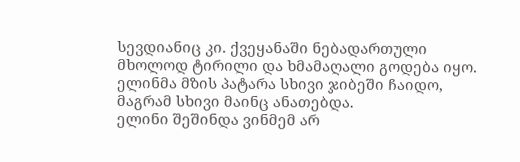სევდიანიც კი. ქვეყანაში ნებადართული მხოლოდ ტირილი და ხმამაღალი გოდება იყო.
ელინმა მზის პატარა სხივი ჯიბეში ჩაიდო, მაგრამ სხივი მაინც ანათებდა.
ელინი შეშინდა ვინმემ არ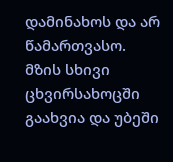დამინახოს და არ წამართვასო. მზის სხივი ცხვირსახოცში გაახვია და უბეში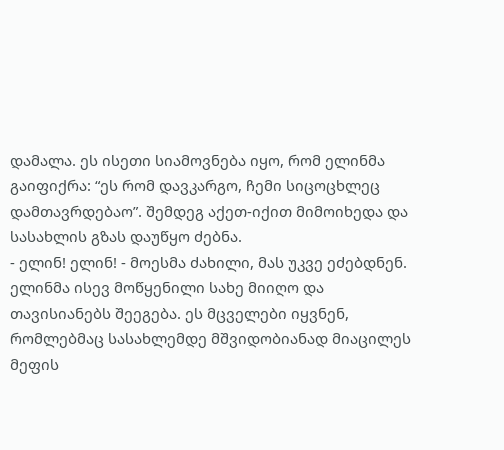დამალა. ეს ისეთი სიამოვნება იყო, რომ ელინმა გაიფიქრა: “ეს რომ დავკარგო, ჩემი სიცოცხლეც დამთავრდებაო”. შემდეგ აქეთ-იქით მიმოიხედა და სასახლის გზას დაუწყო ძებნა.
- ელინ! ელინ! - მოესმა ძახილი, მას უკვე ეძებდნენ. ელინმა ისევ მოწყენილი სახე მიიღო და თავისიანებს შეეგება. ეს მცველები იყვნენ, რომლებმაც სასახლემდე მშვიდობიანად მიაცილეს მეფის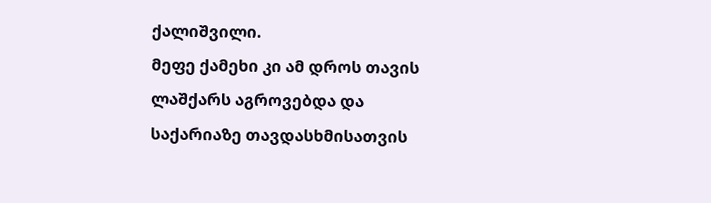ქალიშვილი.
მეფე ქამეხი კი ამ დროს თავის ლაშქარს აგროვებდა და საქარიაზე თავდასხმისათვის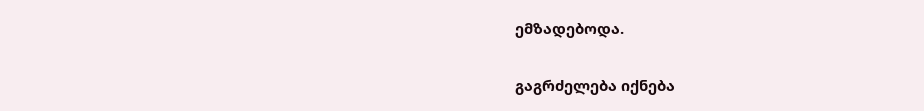ემზადებოდა.

გაგრძელება იქნება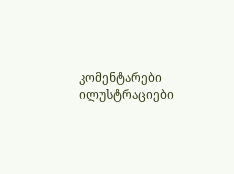კომენტარები ილუსტრაციები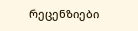რეცენზიები